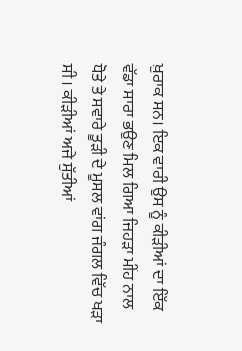ਖ਼ੁਰਾਕ ਸਨ। ਇਕ ਵਾਰੀ ਉਸ ਨੂੰ ਕੀੜੀਆਂ ਦਾ ਇੱਕ ਵੱਡਾ ਸਾਰਾ ਭਉਣ ਮਿਲ ਗਿਆ ਜਿਹੜਾ ਮੀਂਹ ਨਾਲ ਧੋਤੇ ਤੇ ਸਵਾਰੇ ਤੂੜੀ ਦੇ ਮੂਸਲ ਵਾਂਗ ਜੰਗਲ ਵਿੱਚ ਖੜਾ ਸੀ । ਕੀੜੀਆਂ ਅਜੇ ਸੁੱਤੀਆਂ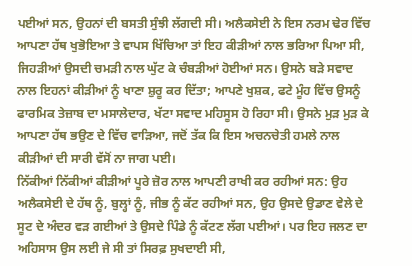ਪਈਆਂ ਸਨ, ਉਹਨਾਂ ਦੀ ਬਸਤੀ ਸੁੰਝੀ ਲੱਗਦੀ ਸੀ। ਅਲੈਕਸੇਈ ਨੇ ਇਸ ਨਰਮ ਢੇਰ ਵਿੱਚ ਆਪਣਾ ਹੱਥ ਖੁਭੋਇਆ ਤੇ ਵਾਪਸ ਖਿੱਚਿਆ ਤਾਂ ਇਹ ਕੀੜੀਆਂ ਨਾਲ ਭਰਿਆ ਪਿਆ ਸੀ, ਜਿਹੜੀਆਂ ਉਸਦੀ ਚਮੜੀ ਨਾਲ ਘੁੱਟ ਕੇ ਚੰਬੜੀਆਂ ਹੋਈਆਂ ਸਨ। ਉਸਨੇ ਬੜੇ ਸਵਾਦ ਨਾਲ ਇਹਨਾਂ ਕੀੜੀਆਂ ਨੂੰ ਖਾਣਾ ਸ਼ੁਰੂ ਕਰ ਦਿੱਤਾ; ਆਪਣੇ ਖੁਸ਼ਕ, ਫਟੇ ਮੂੰਹ ਵਿੱਚ ਉਸਨੂੰ ਫਾਰਮਿਕ ਤੇਜ਼ਾਬ ਦਾ ਮਸਾਲੇਦਾਰ, ਖੱਟਾ ਸਵਾਦ ਮਹਿਸੂਸ ਹੋ ਰਿਹਾ ਸੀ। ਉਸਨੇ ਮੁੜ ਮੁੜ ਕੇ ਆਪਣਾ ਹੱਥ ਭਉਣ ਦੇ ਵਿੱਚ ਵਾੜਿਆ, ਜਦੋਂ ਤੱਕ ਕਿ ਇਸ ਅਚਨਚੇਤੀ ਹਮਲੇ ਨਾਲ ਕੀੜੀਆਂ ਦੀ ਸਾਰੀ ਵੱਸੋਂ ਨਾ ਜਾਗ ਪਈ।
ਨਿੱਕੀਆਂ ਨਿੱਕੀਆਂ ਕੀੜੀਆਂ ਪੂਰੇ ਜ਼ੋਰ ਨਾਲ ਆਪਣੀ ਰਾਖੀ ਕਰ ਰਹੀਆਂ ਸਨ: ਉਹ ਅਲੈਕਸੇਈ ਦੇ ਹੱਥ ਨੂੰ, ਬੁਲ੍ਹਾਂ ਨੂੰ, ਜੀਭ ਨੂੰ ਕੱਟ ਰਹੀਆਂ ਸਨ, ਉਹ ਉਸਦੇ ਉਡਾਣ ਵੇਲੇ ਦੇ ਸੂਟ ਦੇ ਅੰਦਰ ਵੜ ਗਈਆਂ ਤੇ ਉਸਦੇ ਪਿੰਡੇ ਨੂੰ ਕੱਟਣ ਲੱਗ ਪਈਆਂ। ਪਰ ਇਹ ਜਲਣ ਦਾ ਅਹਿਸਾਸ ਉਸ ਲਈ ਜੇ ਸੀ ਤਾਂ ਸਿਰਫ਼ ਸੁਖਦਾਈ ਸੀ,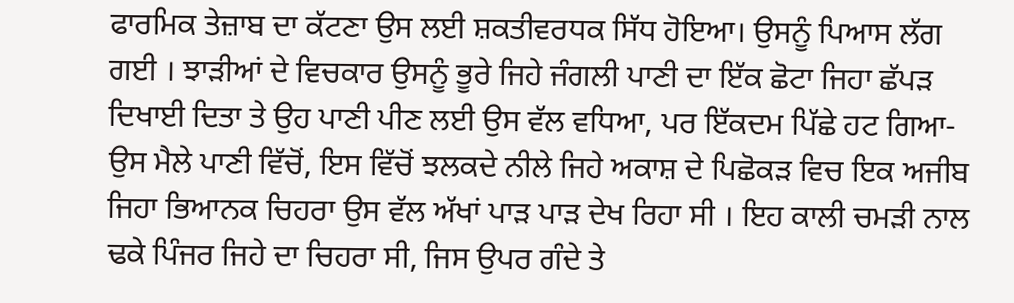ਫਾਰਮਿਕ ਤੇਜ਼ਾਬ ਦਾ ਕੱਟਣਾ ਉਸ ਲਈ ਸ਼ਕਤੀਵਰਧਕ ਸਿੱਧ ਹੋਇਆ। ਉਸਨੂੰ ਪਿਆਸ ਲੱਗ ਗਈ । ਝਾੜੀਆਂ ਦੇ ਵਿਚਕਾਰ ਉਸਨੂੰ ਭੂਰੇ ਜਿਹੇ ਜੰਗਲੀ ਪਾਣੀ ਦਾ ਇੱਕ ਛੋਟਾ ਜਿਹਾ ਛੱਪੜ ਦਿਖਾਈ ਦਿਤਾ ਤੇ ਉਹ ਪਾਣੀ ਪੀਣ ਲਈ ਉਸ ਵੱਲ ਵਧਿਆ, ਪਰ ਇੱਕਦਮ ਪਿੱਛੇ ਹਟ ਗਿਆ- ਉਸ ਮੈਲੇ ਪਾਣੀ ਵਿੱਚੋਂ, ਇਸ ਵਿੱਚੋਂ ਝਲਕਦੇ ਨੀਲੇ ਜਿਹੇ ਅਕਾਸ਼ ਦੇ ਪਿਛੋਕੜ ਵਿਚ ਇਕ ਅਜੀਬ ਜਿਹਾ ਭਿਆਨਕ ਚਿਹਰਾ ਉਸ ਵੱਲ ਅੱਖਾਂ ਪਾੜ ਪਾੜ ਦੇਖ ਰਿਹਾ ਸੀ । ਇਹ ਕਾਲੀ ਚਮੜੀ ਨਾਲ ਢਕੇ ਪਿੰਜਰ ਜਿਹੇ ਦਾ ਚਿਹਰਾ ਸੀ, ਜਿਸ ਉਪਰ ਗੰਦੇ ਤੇ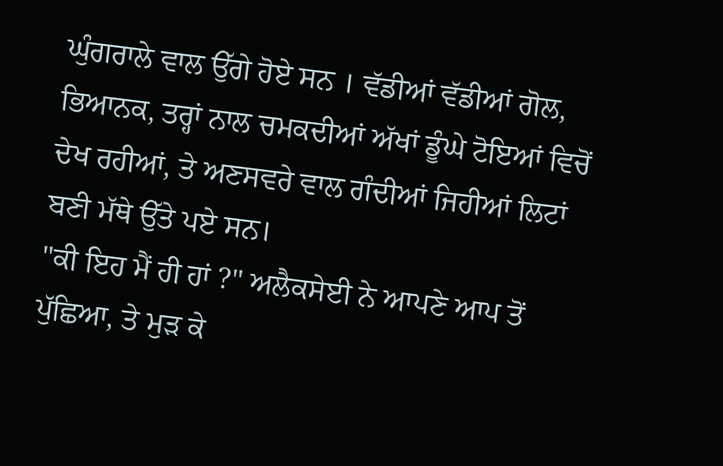ਘੁੰਗਰਾਲੇ ਵਾਲ ਉੱਗੇ ਹੋਏ ਸਨ । ਵੱਡੀਆਂ ਵੱਡੀਆਂ ਗੋਲ, ਭਿਆਨਕ, ਤਰ੍ਹਾਂ ਨਾਲ ਚਮਕਦੀਆਂ ਅੱਖਾਂ ਡੂੰਘੇ ਟੋਇਆਂ ਵਿਚੋਂ ਦੇਖ ਰਹੀਆਂ, ਤੇ ਅਣਸਵਰੇ ਵਾਲ ਗੰਦੀਆਂ ਜਿਹੀਆਂ ਲਿਟਾਂ ਬਣੀ ਮੱਥੇ ਉੱਤੇ ਪਏ ਸਨ।
"ਕੀ ਇਹ ਮੈਂ ਹੀ ਹਾਂ ?" ਅਲੈਕਸੇਈ ਨੇ ਆਪਣੇ ਆਪ ਤੋਂ ਪੁੱਛਿਆ, ਤੇ ਮੁੜ ਕੇ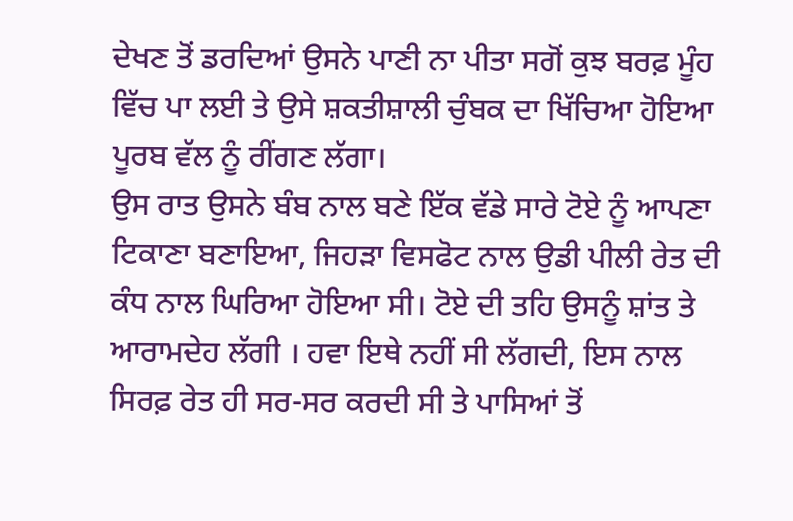ਦੇਖਣ ਤੋਂ ਡਰਦਿਆਂ ਉਸਨੇ ਪਾਣੀ ਨਾ ਪੀਤਾ ਸਗੋਂ ਕੁਝ ਬਰਫ਼ ਮੂੰਹ ਵਿੱਚ ਪਾ ਲਈ ਤੇ ਉਸੇ ਸ਼ਕਤੀਸ਼ਾਲੀ ਚੁੰਬਕ ਦਾ ਖਿੱਚਿਆ ਹੋਇਆ ਪੂਰਬ ਵੱਲ ਨੂੰ ਰੀਂਗਣ ਲੱਗਾ।
ਉਸ ਰਾਤ ਉਸਨੇ ਬੰਬ ਨਾਲ ਬਣੇ ਇੱਕ ਵੱਡੇ ਸਾਰੇ ਟੋਏ ਨੂੰ ਆਪਣਾ ਟਿਕਾਣਾ ਬਣਾਇਆ, ਜਿਹੜਾ ਵਿਸਫੋਟ ਨਾਲ ਉਡੀ ਪੀਲੀ ਰੇਤ ਦੀ ਕੰਧ ਨਾਲ ਘਿਰਿਆ ਹੋਇਆ ਸੀ। ਟੋਏ ਦੀ ਤਹਿ ਉਸਨੂੰ ਸ਼ਾਂਤ ਤੇ ਆਰਾਮਦੇਹ ਲੱਗੀ । ਹਵਾ ਇਥੇ ਨਹੀਂ ਸੀ ਲੱਗਦੀ, ਇਸ ਨਾਲ ਸਿਰਫ਼ ਰੇਤ ਹੀ ਸਰ-ਸਰ ਕਰਦੀ ਸੀ ਤੇ ਪਾਸਿਆਂ ਤੋਂ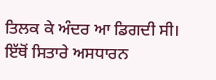ਤਿਲਕ ਕੇ ਅੰਦਰ ਆ ਡਿਗਦੀ ਸੀ। ਇੱਥੋਂ ਸਿਤਾਰੇ ਅਸਧਾਰਨ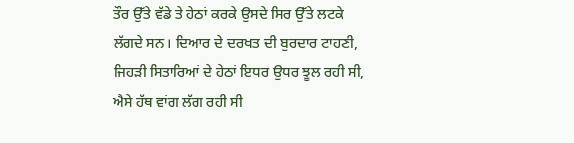ਤੌਰ ਉੱਤੇ ਵੱਡੇ ਤੇ ਹੇਠਾਂ ਕਰਕੇ ਉਸਦੇ ਸਿਰ ਉੱਤੇ ਲਟਕੇ ਲੱਗਦੇ ਸਨ। ਦਿਆਰ ਦੇ ਦਰਖਤ ਦੀ ਬੁਰਦਾਰ ਟਾਹਣੀ, ਜਿਹੜੀ ਸਿਤਾਰਿਆਂ ਦੇ ਹੇਠਾਂ ਇਧਰ ਉਧਰ ਝੂਲ ਰਹੀ ਸੀ, ਐਸੇ ਹੱਥ ਵਾਂਗ ਲੱਗ ਰਹੀ ਸੀ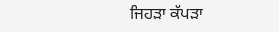ਜਿਹੜਾ ਕੱਪੜਾ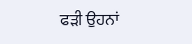ਫੜੀ ਉਹਨਾਂ